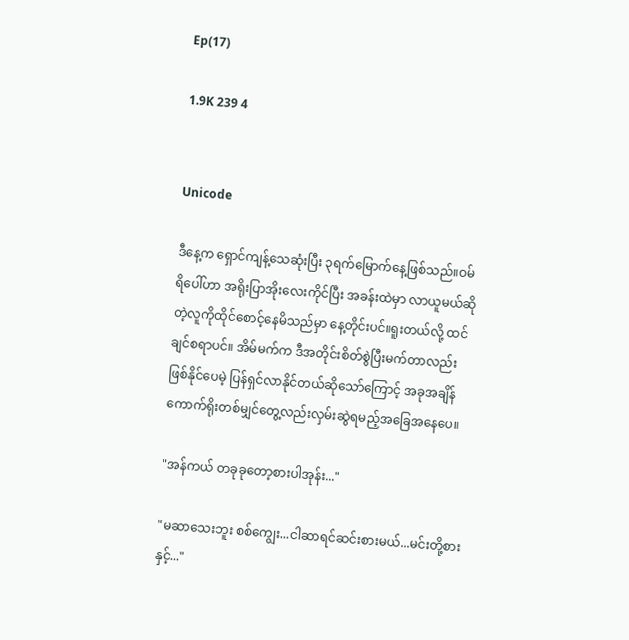Ep(17)

1.9K 239 4


Unicode

ဒီနေ့က ရှောင်ကျန့်သေဆုံးပြီး ၃ရက်မြောက်နေ့ဖြစ်သည်။ဝမ်ရိပေါ်ဟာ အရိုးပြာအိုးလေးကိုင်ပြီး အခန်းထဲမှာ လာယူမယ်ဆိုတဲ့လူကိုထိုင်စောင့်နေမိသည်မှာ နေ့တိုင်းပင်။ရူးတယ်လို့ ထင်ချင်စရာပင်။ အိမ်မက်က ဒီအတိုင်းစိတ်စွဲပြီးမက်တာလည်းဖြစ်နိုင်ပေမဲ့ ပြန်ရှင်လာနိုင်တယ်ဆိုသော်ကြောင့် အခုအချိန်ကောက်ရိုးတစ်မျှင်တွေ့လည်းလှမ်းဆွဲရမည့်အခြေအနေပေ။

"အန်ကယ် တခုခုတော့စားပါအုန်း..."

"မဆာသေးဘူး စစ်ကျွေး...ငါဆာရင်ဆင်းစားမယ်...မင်းတို့စားနှင့်..."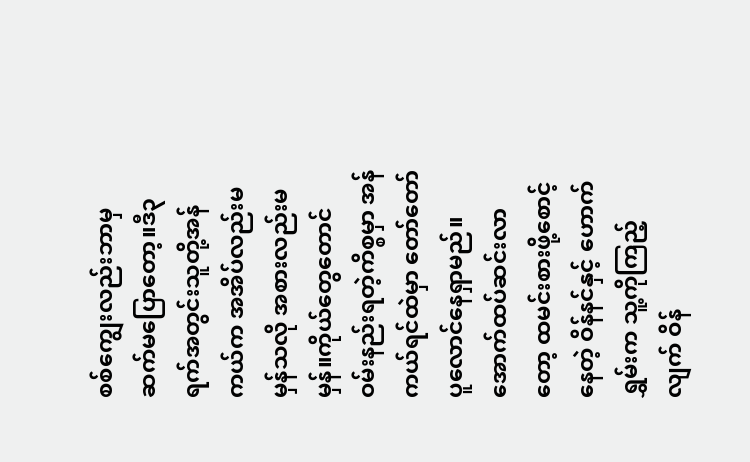စစ်ကျွေးလည်းဘာမှဆက်မပြောတော့။ဒီ၃ရက်အတွင်းသူတို့အန်ကယ်က အအိပ်လည်းမမှန်သလို အစားလည်းမမှန်။ကိုယ်တွေတောင် ဝမ်းနည်းရတဲ့ကိစ္စမှာ အန်ကယ်ရင်ထဲမှာ တော်တော်ပူလောင်နေရှာမည်။အောက်ထပ်ဆင်းလာတော့ ထမင်းစားဖို့စောင့်နေတဲ့ ဝိန်နင်နှင့် ဟောက်ရွှမ်းက သူ့ကိုကြည့်လျက် ဝိန်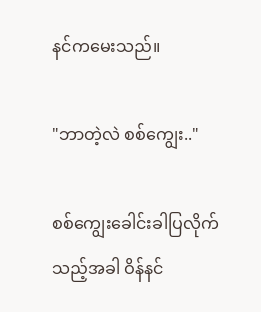နင်ကမေးသည်။

"ဘာတဲ့လဲ စစ်ကျွေး.."

စစ်ကျွေးခေါင်းခါပြလိုက်သည့်အခါ ဝိန်နင်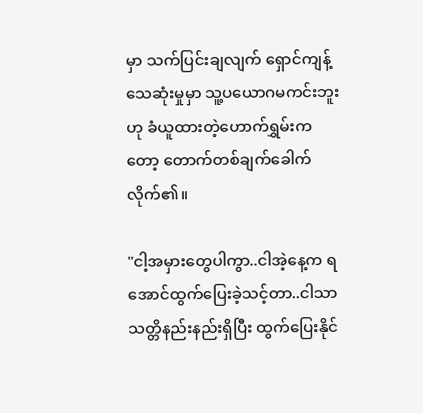မှာ သက်ပြင်းချလျက် ရှောင်ကျန့်သေဆုံးမှုမှာ သူ့ပယောဂမကင်းဘူးဟု ခံယူထားတဲ့ဟောက်ရွှမ်းကတော့ တောက်တစ်ချက်ခေါက်လိုက်၏။

"ငါ့အမှားတွေပါကွာ..ငါအဲ့နေ့က ရအောင်ထွက်ပြေးခဲ့သင့်တာ..ငါသာသတ္တိနည်းနည်းရှိပြီး ထွက်ပြေးနိုင်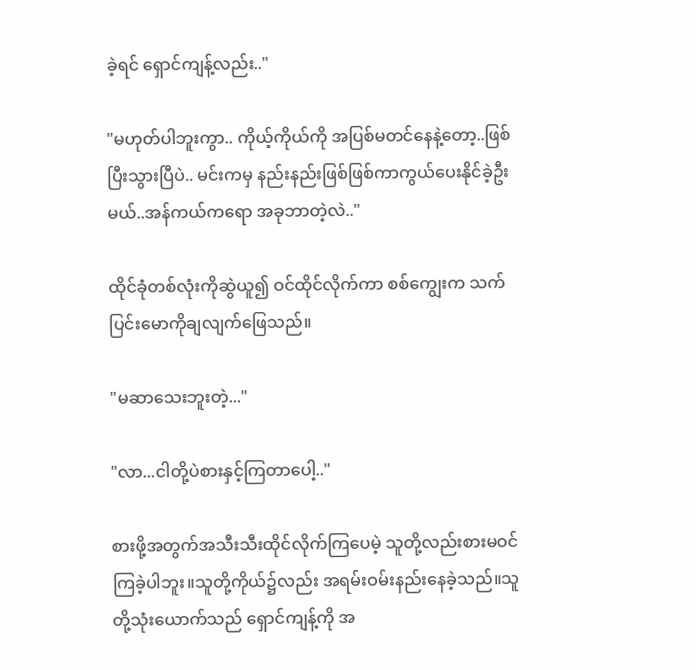ခဲ့ရင် ရှောင်ကျန့်လည်း.."

"မဟုတ်ပါဘူးကွာ.. ကိုယ့်ကိုယ်ကို အပြစ်မတင်နေနဲ့တော့..ဖြစ်ပြီးသွားပြီပဲ.. မင်းကမှ နည်းနည်းဖြစ်ဖြစ်ကာကွယ်ပေးနိုင်ခဲ့ဦးမယ်..အန်ကယ်ကရော အခုဘာတဲ့လဲ.."

ထိုင်ခုံတစ်လုံးကိုဆွဲယူ၍ ဝင်ထိုင်လိုက်ကာ စစ်ကျွေးက သက်ပြင်းမောကိုချလျက်ဖြေသည်။

"မဆာသေးဘူးတဲ့..."

"လာ...ငါတို့ပဲစားနှင့်ကြတာပေါ့.."

စားဖို့အတွက်အသီးသီးထိုင်လိုက်ကြပေမဲ့ သူတို့လည်းစားမဝင်ကြခဲ့ပါဘူး။သူတို့ကိုယ်၌လည်း အရမ်းဝမ်းနည်းနေခဲ့သည်။သူတို့သုံးယောက်သည် ရှောင်ကျန့်ကို အ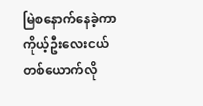မြဲစနောက်နေခဲ့ကာ ကိုယ့်ဦးလေးငယ်တစ်ယောက်လို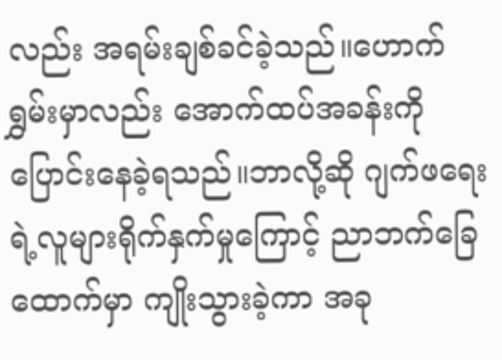လည်း အရမ်းချစ်ခင်ခဲ့သည်။ဟောက်ရွှမ်းမှာလည်း အောက်ထပ်အခန်းကိုပြောင်းနေခဲ့ရသည်။ဘာလို့ဆို ဂျက်ဖရေးရဲ့လူများရိုက်နှက်မှုကြောင့် ညာဘက်ခြေထောက်မှာ ကျိုးသွားခဲ့ကာ အခု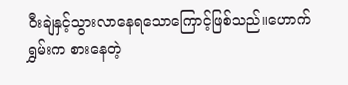ဝီးချဲနှင့်သွားလာနေရသောကြောင့်ဖြစ်သည်။ဟောက်ရွှမ်းက စားနေတဲ့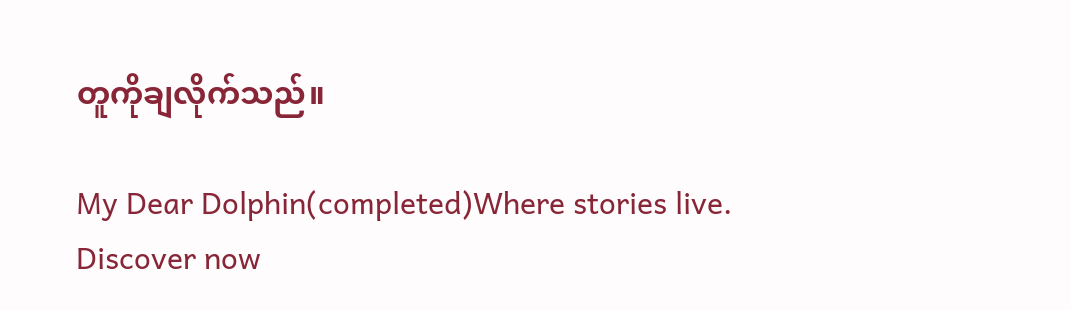တူကိုချလိုက်သည်။

My Dear Dolphin(completed)Where stories live. Discover now